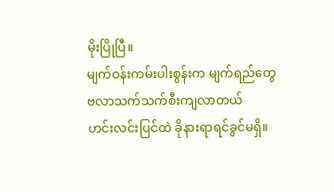မိုးပြိုပြီ။
မျက်ဝန်းကမ်းပါးစွန်းက မျက်ရည်တွေ
ဗလာသက်သက်စီးကျလာတယ်
ဟင်းလင်းပြင်ထဲ ခိုနားရာရင်ခွင်မရှိ။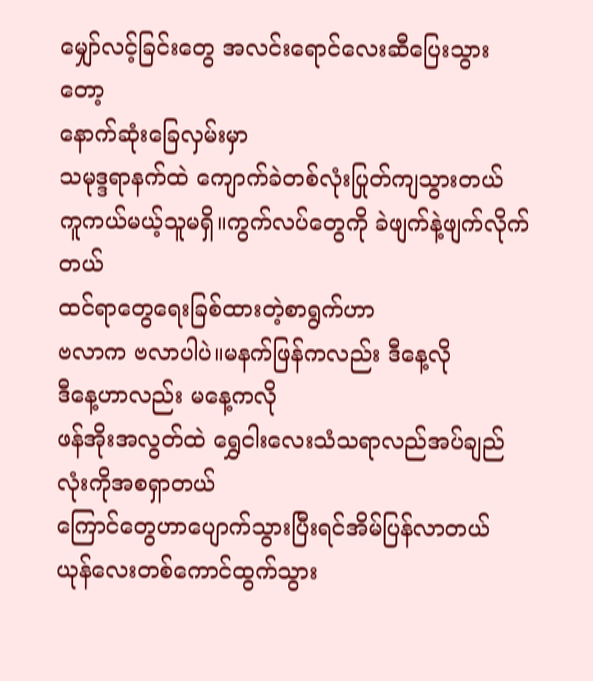မျှော်လင့်ခြင်းတွေ အလင်းရောင်လေးဆီပြေးသွားတော့
နောက်ဆုံးခြေလှမ်းမှာ
သမုဒ္ဒရာနက်ထဲ ကျောက်ခဲတစ်လုံးပြုတ်ကျသွားတယ်
ကူကယ်မယ့်သူမရှိ။ကွက်လပ်တွေကို ခဲဖျက်နဲ့ဖျက်လိုက်တယ်
ထင်ရာတွေရေးခြစ်ထားတဲ့စာရွက်ဟာ
ဗလာက ဗလာပါပဲ။မနက်ဖြန်ကလည်း ဒီနေ့လို
ဒီနေ့ဟာလည်း မနေ့ကလို
ဖန်အိုးအလွတ်ထဲ ရွှေငါးလေးသံသရာလည်အပ်ချည်လုံးကိုအစရှာတယ်
ကြောင်တွေဟာပျောက်သွားပြီးရင်အိမ်ပြန်လာတယ်
ယုန်လေးတစ်ကောင်ထွက်သွား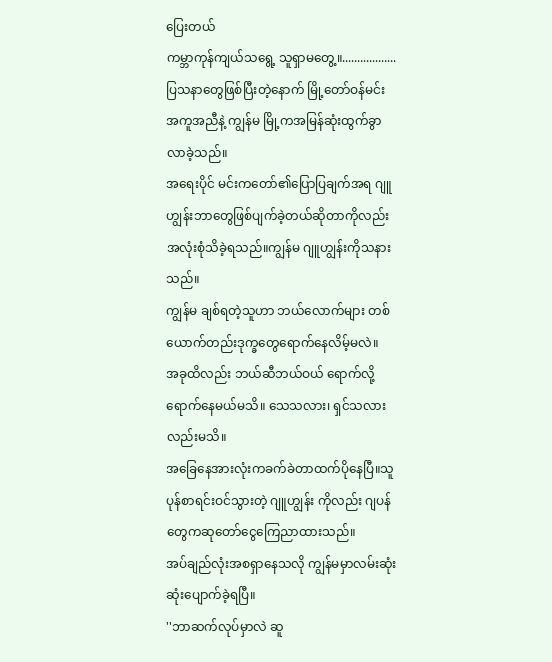ပြေးတယ်
ကမ္ဘာကုန်ကျယ်သရွေ့ သူရှာမတွေ့။..................
ပြသနာတွေဖြစ်ပြီးတဲ့နောက် မြို့တော်ဝန်မင်း အကူအညီနဲ့ ကျွန်မ မြို့ကအမြန်ဆုံးထွက်ခွာလာခဲ့သည်။
အရေးပိုင် မင်းကတော်၏ပြောပြချက်အရ ဂျူဟျွန်းဘာတွေဖြစ်ပျက်ခဲ့တယ်ဆိုတာကိုလည်း အလုံးစုံသိခဲ့ရသည်။ကျွန်မ ဂျူဟျွန်းကိုသနားသည်။
ကျွန်မ ချစ်ရတဲ့သူဟာ ဘယ်လောက်များ တစ်ယောက်တည်းဒုက္ခတွေရောက်နေလိမ့်မလဲ။
အခုထိလည်း ဘယ်ဆီဘယ်ဝယ် ရောက်လို့ရောက်နေမယ်မသိ။ သေသလား၊ ရှင်သလားလည်းမသိ။
အခြေနေအားလုံးကခက်ခဲတာထက်ပိုနေပြီ။သူပုန်စာရင်းဝင်သွားတဲ့ ဂျူဟျွန်း ကိုလည်း ဂျပန်တွေကဆုတော်ငွေကြေညာထားသည်။
အပ်ချည်လုံးအစရှာနေသလို ကျွန်မမှာလမ်းဆုံးဆုံးပျောက်ခဲ့ရပြီ။
''ဘာဆက်လုပ်မှာလဲ ဆူ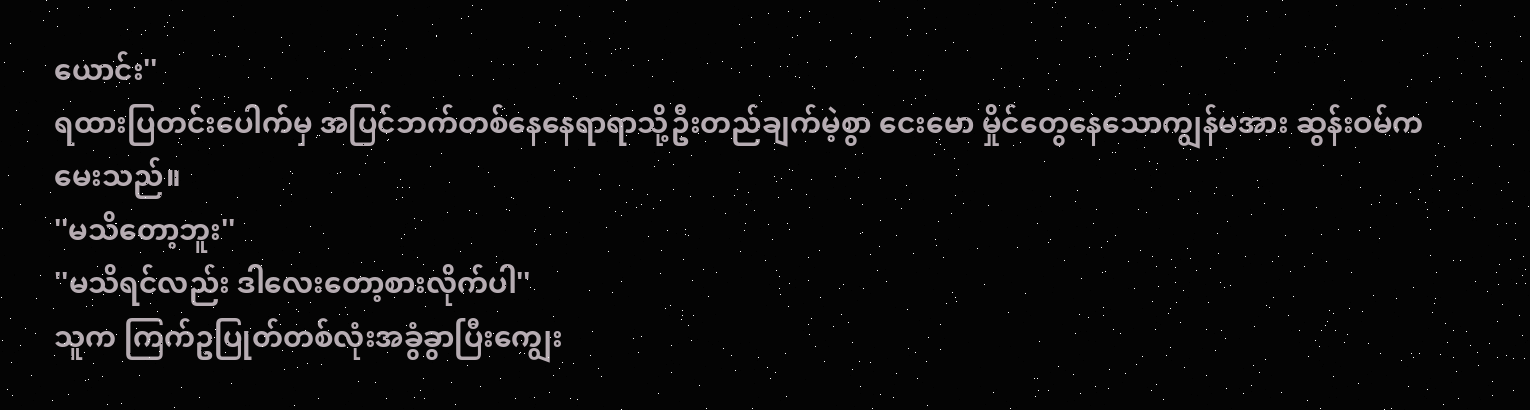ယောင်း''
ရထားပြတင်းပေါက်မှ အပြင်ဘက်တစ်နေနေရာရာသို့ဦးတည်ချက်မဲ့စွာ ငေးမော မှိုင်တွေနေသောကျွန်မအား ဆွန်းဝမ်ကမေးသည်။
''မသိတော့ဘူး''
''မသိရင်လည်း ဒါလေးတော့စားလိုက်ပါ''
သူက ကြက်ဥပြုတ်တစ်လုံးအခွံခွာပြီးကျွေး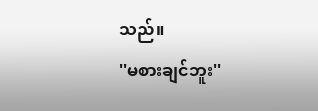သည်။
''မစားချင်ဘူး''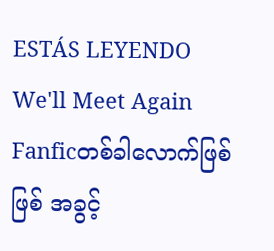ESTÁS LEYENDO
We'll Meet Again
Fanficတစ်ခါလောက်ဖြစ်ဖြစ် အခွင့်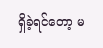ရှိခဲ့ရင်တော့ မ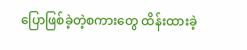ပြောဖြစ်ခဲ့တဲ့စကားတွေ ထိန်းထားခဲ့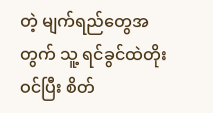တဲ့ မျက်ရည်တွေအတွက် သူ့ ရင်ခွင်ထဲတိုးဝင်ပြီး စိတ်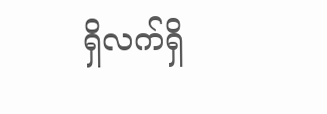ရှိလက်ရှိ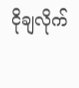ငိုချလိုက်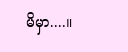မိမှာ....။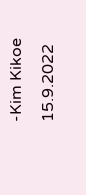-Kim Kikoe 15.9.2022